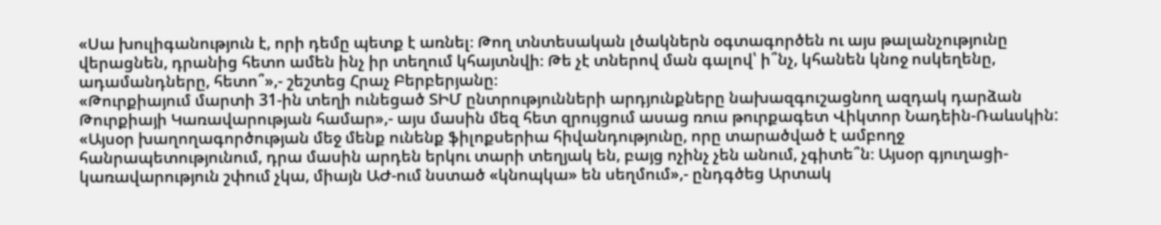«Սա խուլիգանություն է, որի դեմը պետք է առնել։ Թող տնտեսական լծակներն օգտագործեն ու այս թալանչությունը վերացնեն, դրանից հետո ամեն ինչ իր տեղում կհայտնվի։ Թե չէ տներով ման գալով՝ ի՞նչ, կհանեն կնոջ ոսկեղենը, ադամանդները, հետո՞»,- շեշտեց Հրաչ Բերբերյանը։
«Թուրքիայում մարտի 31-ին տեղի ունեցած ՏԻՄ ընտրությունների արդյունքները նախազգուշացնող ազդակ դարձան Թուրքիայի Կառավարության համար»,- այս մասին մեզ հետ զրույցում ասաց ռուս թուրքագետ Վիկտոր Նադեին-Ռաևսկին:
«Այսօր խաղողագործության մեջ մենք ունենք ֆիլոքսերիա հիվանդությունը, որը տարածված է ամբողջ հանրապետությունում, դրա մասին արդեն երկու տարի տեղյակ են, բայց ոչինչ չեն անում, չգիտե՞ն։ Այսօր գյուղացի-կառավարություն շփում չկա, միայն ԱԺ-ում նստած «կնոպկա» են սեղմում»,- ընդգծեց Արտակ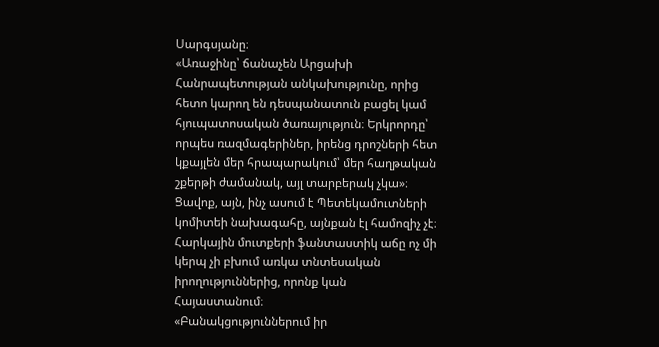Սարգսյանը։
«Առաջինը՝ ճանաչեն Արցախի Հանրապետության անկախությունը, որից հետո կարող են դեսպանատուն բացել կամ հյուպատոսական ծառայություն։ Երկրորդը՝ որպես ռազմագերիներ, իրենց դրոշների հետ կքայլեն մեր հրապարակում՝ մեր հաղթական շքերթի ժամանակ, այլ տարբերակ չկա»։
Ցավոք, այն, ինչ ասում է Պետեկամուտների կոմիտեի նախագահը, այնքան էլ համոզիչ չէ։ Հարկային մուտքերի ֆանտաստիկ աճը ոչ մի կերպ չի բխում առկա տնտեսական իրողություններից, որոնք կան Հայաստանում։
«Բանակցություններում իր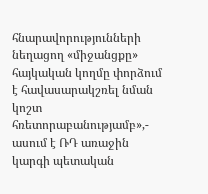հնարավորությունների նեղացող «միջանցքը» հայկական կողմը փորձում է հավասարակշռել նման կոշտ հռետորաբանությամբ»,- ասում է ՌԴ առաջին կարգի պետական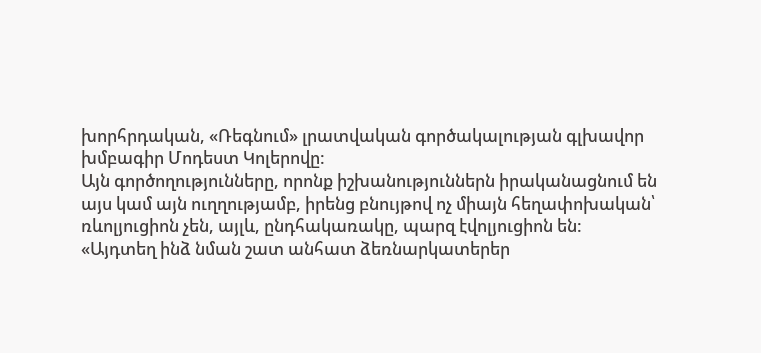խորհրդական, «Ռեգնում» լրատվական գործակալության գլխավոր խմբագիր Մոդեստ Կոլերովը:
Այն գործողությունները, որոնք իշխանություններն իրականացնում են այս կամ այն ուղղությամբ, իրենց բնույթով ոչ միայն հեղափոխական՝ ռևոլյուցիոն չեն, այլև, ընդհակառակը, պարզ էվոլյուցիոն են:
«Այդտեղ ինձ նման շատ անհատ ձեռնարկատերեր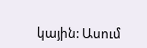կային: Ասում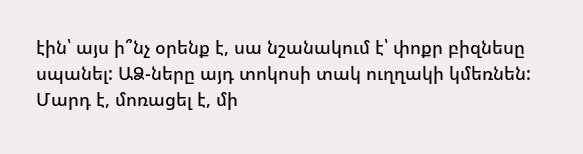էին՝ այս ի՞նչ օրենք է, սա նշանակում է՝ փոքր բիզնեսը սպանել: ԱՁ-ները այդ տոկոսի տակ ուղղակի կմեռնեն: Մարդ է, մոռացել է, մի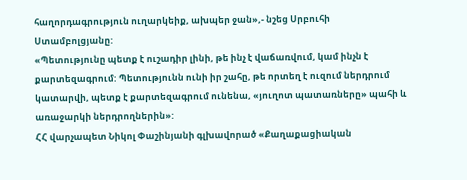հաղորդագրություն ուղարկեիք, ախպեր ջան»,- նշեց Սրբուհի Ստամբոլցյանը:
«Պետությունը պետք է ուշադիր լինի, թե ինչ է վաճառվում, կամ ինչն է քարտեզագրում: Պետությունն ունի իր շահը, թե որտեղ է ուզում ներդրում կատարվի, պետք է քարտեզագրում ունենա, «յուղոտ պատառները» պահի և առաջարկի ներդրողներին»:
ՀՀ վարչապետ Նիկոլ Փաշինյանի գլխավորած «Քաղաքացիական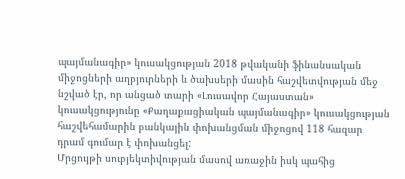պայմանագիր» կուսակցության 2018 թվականի ֆինանսական միջոցների աղբյուրների և ծախսերի մասին հաշվետվության մեջ նշված էր, որ անցած տարի «Լուսավոր Հայաստան» կուսակցությունը «Քաղաքացիական պայմանագիր» կուսակցության հաշվեհամարին բանկային փոխանցման միջոցով 118 հազար դրամ գումար է փոխանցել:
Մրցույթի սուբյեկտիվության մասով առաջին իսկ պահից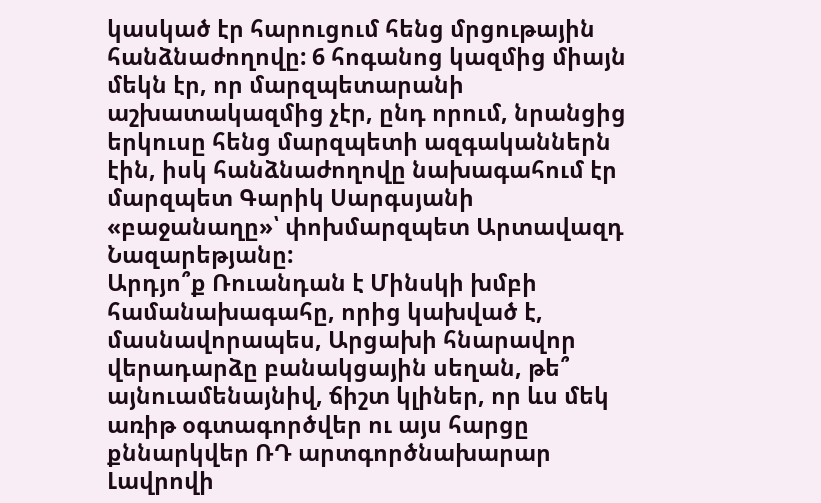կասկած էր հարուցում հենց մրցութային հանձնաժողովը: 6 հոգանոց կազմից միայն մեկն էր, որ մարզպետարանի աշխատակազմից չէր, ընդ որում, նրանցից երկուսը հենց մարզպետի ազգականներն էին, իսկ հանձնաժողովը նախագահում էր մարզպետ Գարիկ Սարգսյանի «բաջանաղը»՝ փոխմարզպետ Արտավազդ Նազարեթյանը:
Արդյո՞ք Ռուանդան է Մինսկի խմբի համանախագահը, որից կախված է, մասնավորապես, Արցախի հնարավոր վերադարձը բանակցային սեղան, թե՞ այնուամենայնիվ, ճիշտ կլիներ, որ ևս մեկ առիթ օգտագործվեր ու այս հարցը քննարկվեր ՌԴ արտգործնախարար Լավրովի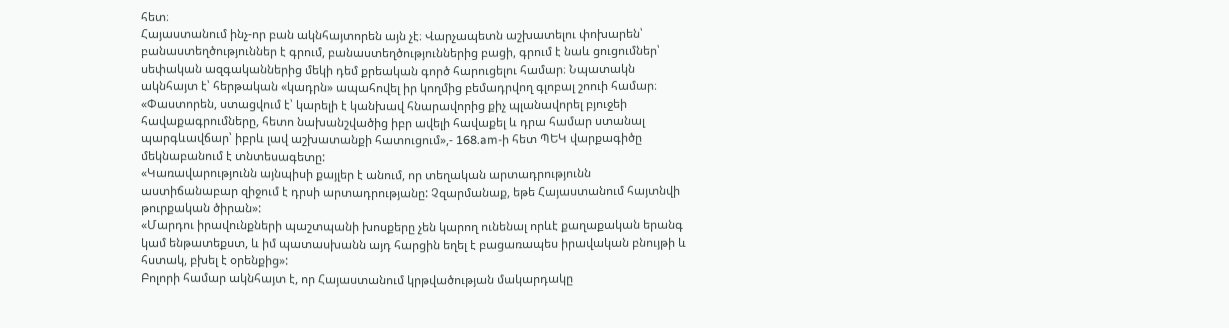հետ։
Հայաստանում ինչ-որ բան ակնհայտորեն այն չէ։ Վարչապետն աշխատելու փոխարեն՝ բանաստեղծություններ է գրում, բանաստեղծություններից բացի, գրում է նաև ցուցումներ՝ սեփական ազգականներից մեկի դեմ քրեական գործ հարուցելու համար։ Նպատակն ակնհայտ է՝ հերթական «կադրն» ապահովել իր կողմից բեմադրվող գլոբալ շոուի համար։
«Փաստորեն, ստացվում է՝ կարելի է կանխավ հնարավորից քիչ պլանավորել բյուջեի հավաքագրումները, հետո նախանշվածից իբր ավելի հավաքել և դրա համար ստանալ պարգևավճար՝ իբրև լավ աշխատանքի հատուցում»,- 168.am-ի հետ ՊԵԿ վարքագիծը մեկնաբանում է տնտեսագետը:
«Կառավարությունն այնպիսի քայլեր է անում, որ տեղական արտադրությունն աստիճանաբար զիջում է դրսի արտադրությանը: Չզարմանաք, եթե Հայաստանում հայտնվի թուրքական ծիրան»:
«Մարդու իրավունքների պաշտպանի խոսքերը չեն կարող ունենալ որևէ քաղաքական երանգ կամ ենթատեքստ, և իմ պատասխանն այդ հարցին եղել է բացառապես իրավական բնույթի և հստակ, բխել է օրենքից»:
Բոլորի համար ակնհայտ է, որ Հայաստանում կրթվածության մակարդակը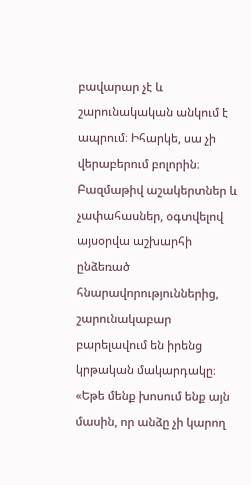բավարար չէ և շարունակական անկում է ապրում։ Իհարկե, սա չի վերաբերում բոլորին։ Բազմաթիվ աշակերտներ և չափահասներ, օգտվելով այսօրվա աշխարհի ընձեռած հնարավորություններից, շարունակաբար բարելավում են իրենց կրթական մակարդակը։
«Եթե մենք խոսում ենք այն մասին, որ անձը չի կարող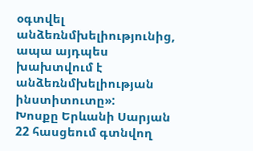օգտվել անձեռնմխելիությունից, ապա այդպես խախտվում է անձեռնմխելիության ինստիտուտը»:
Խոսքը Երևանի Սարյան 22 հասցեում գտնվող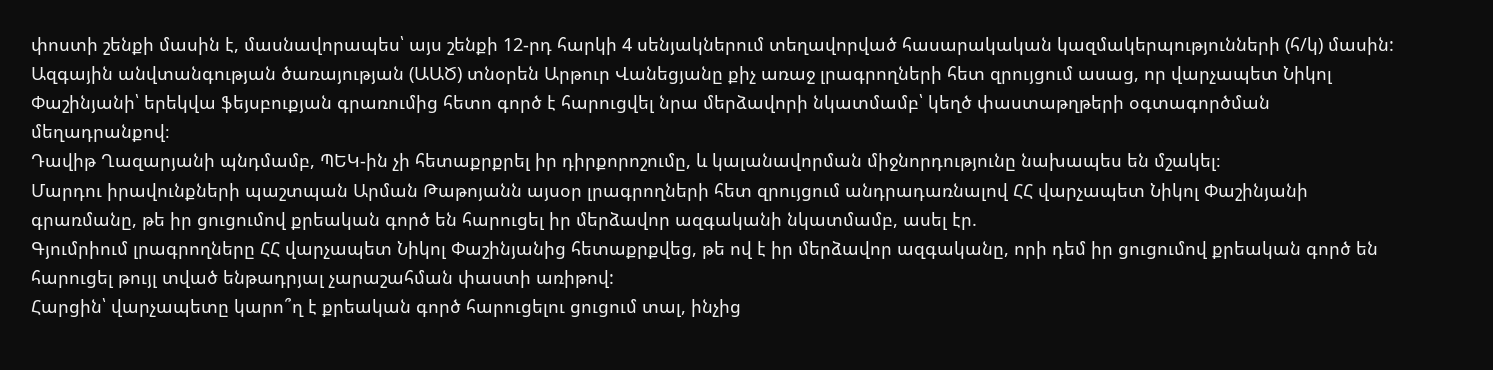փոստի շենքի մասին է, մասնավորապես՝ այս շենքի 12-րդ հարկի 4 սենյակներում տեղավորված հասարակական կազմակերպությունների (հ/կ) մասին:
Ազգային անվտանգության ծառայության (ԱԱԾ) տնօրեն Արթուր Վանեցյանը քիչ առաջ լրագրողների հետ զրույցում ասաց, որ վարչապետ Նիկոլ Փաշինյանի՝ երեկվա ֆեյսբուքյան գրառումից հետո գործ է հարուցվել նրա մերձավորի նկատմամբ՝ կեղծ փաստաթղթերի օգտագործման մեղադրանքով։
Դավիթ Ղազարյանի պնդմամբ, ՊԵԿ-ին չի հետաքրքրել իր դիրքորոշումը, և կալանավորման միջնորդությունը նախապես են մշակել։
Մարդու իրավունքների պաշտպան Արման Թաթոյանն այսօր լրագրողների հետ զրույցում անդրադառնալով ՀՀ վարչապետ Նիկոլ Փաշինյանի գրառմանը, թե իր ցուցումով քրեական գործ են հարուցել իր մերձավոր ազգականի նկատմամբ, ասել էր.
Գյումրիում լրագրողները ՀՀ վարչապետ Նիկոլ Փաշինյանից հետաքրքվեց, թե ով է իր մերձավոր ազգականը, որի դեմ իր ցուցումով քրեական գործ են հարուցել թույլ տված ենթադրյալ չարաշահման փաստի առիթով:
Հարցին՝ վարչապետը կարո՞ղ է քրեական գործ հարուցելու ցուցում տալ, ինչից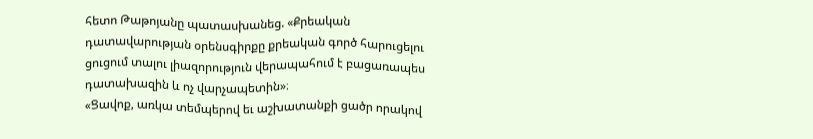հետո Թաթոյանը պատասխանեց. «Քրեական դատավարության օրենսգիրքը քրեական գործ հարուցելու ցուցում տալու լիազորություն վերապահում է բացառապես դատախազին և ոչ վարչապետին»։
«Ցավոք, առկա տեմպերով եւ աշխատանքի ցածր որակով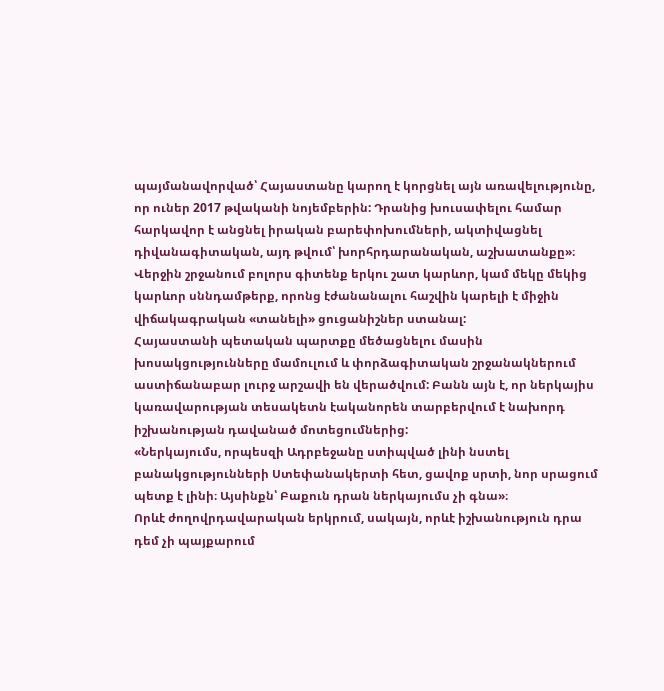պայմանավորված՝ Հայաստանը կարող է կորցնել այն առավելությունը, որ ուներ 2017 թվականի նոյեմբերին: Դրանից խուսափելու համար հարկավոր է անցնել իրական բարեփոխումների, ակտիվացնել դիվանագիտական, այդ թվում՝ խորհրդարանական, աշխատանքը»։
Վերջին շրջանում բոլորս գիտենք երկու շատ կարևոր, կամ մեկը մեկից կարևոր սննդամթերք, որոնց էժանանալու հաշվին կարելի է միջին վիճակագրական «տանելի» ցուցանիշներ ստանալ:
Հայաստանի պետական պարտքը մեծացնելու մասին խոսակցությունները մամուլում և փորձագիտական շրջանակներում աստիճանաբար լուրջ արշավի են վերածվում: Բանն այն է, որ ներկայիս կառավարության տեսակետն էականորեն տարբերվում է նախորդ իշխանության դավանած մոտեցումներից:
«Ներկայումս, որպեսզի Ադրբեջանը ստիպված լինի նստել բանակցությունների Ստեփանակերտի հետ, ցավոք սրտի, նոր սրացում պետք է լինի։ Այսինքն՝ Բաքուն դրան ներկայումս չի գնա»։
Որևէ ժողովրդավարական երկրում, սակայն, որևէ իշխանություն դրա դեմ չի պայքարում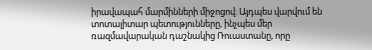իրավապահ մարմինների միջոցով։ Այդպես վարվում են տոտալիտար պետությունները, ինչպես մեր ռազմավարական դաշնակից Ռուաստանը, որը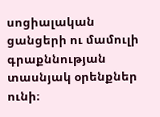սոցիալական ցանցերի ու մամուլի գրաքննության տասնյակ օրենքներ ունի։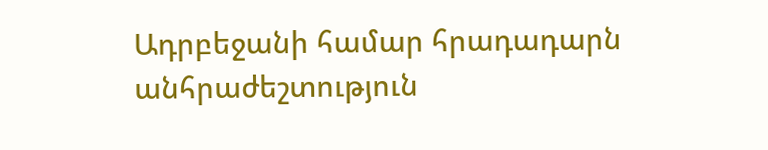Ադրբեջանի համար հրադադարն անհրաժեշտություն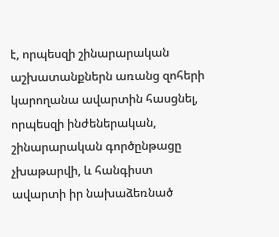է, որպեսզի շինարարական աշխատանքներն առանց զոհերի կարողանա ավարտին հասցնել, որպեսզի ինժեներական, շինարարական գործընթացը չխաթարվի, և հանգիստ ավարտի իր նախաձեռնած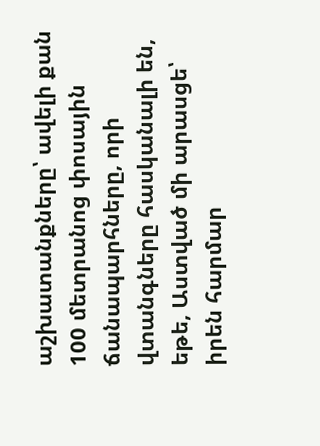աշխատանքները՝ ավելի քան 100 մետրանոց փոսային ճանապարհները, որի վտանգները հասկանալի են, եթե, Աստված մի արասցե՝ իրեն հարմար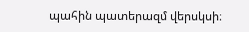պահին պատերազմ վերսկսի։